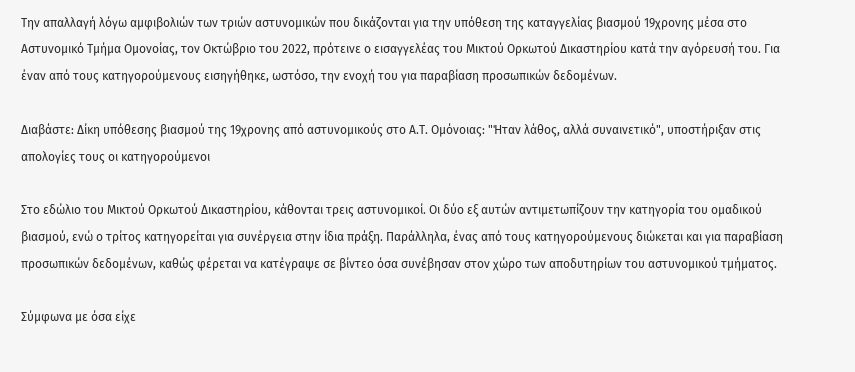Την απαλλαγή λόγω αμφιβολιών των τριών αστυνομικών που δικάζονται για την υπόθεση της καταγγελίας βιασμού 19χρονης μέσα στο Αστυνομικό Τμήμα Ομονοίας, τον Οκτώβριο του 2022, πρότεινε ο εισαγγελέας του Μικτού Ορκωτού Δικαστηρίου κατά την αγόρευσή του. Για έναν από τους κατηγορούμενους εισηγήθηκε, ωστόσο, την ενοχή του για παραβίαση προσωπικών δεδομένων.

Διαβάστε: Δίκη υπόθεσης βιασμού της 19χρονης από αστυνομικούς στο Α.Τ. Ομόνοιας: "Ήταν λάθος, αλλά συναινετικό", υποστήριξαν στις απολογίες τους οι κατηγορούμενοι

Στο εδώλιο του Μικτού Ορκωτού Δικαστηρίου, κάθονται τρεις αστυνομικοί. Οι δύο εξ αυτών αντιμετωπίζουν την κατηγορία του ομαδικού βιασμού, ενώ ο τρίτος κατηγορείται για συνέργεια στην ίδια πράξη. Παράλληλα, ένας από τους κατηγορούμενους διώκεται και για παραβίαση προσωπικών δεδομένων, καθώς φέρεται να κατέγραψε σε βίντεο όσα συνέβησαν στον χώρο των αποδυτηρίων του αστυνομικού τμήματος.

Σύμφωνα με όσα είχε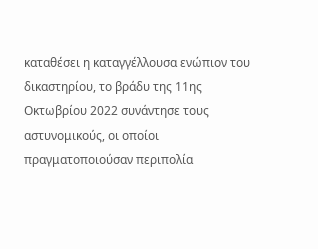καταθέσει η καταγγέλλουσα ενώπιον του δικαστηρίου, το βράδυ της 11ης Οκτωβρίου 2022 συνάντησε τους αστυνομικούς, οι οποίοι πραγματοποιούσαν περιπολία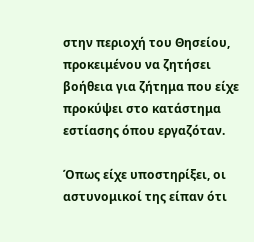στην περιοχή του Θησείου, προκειμένου να ζητήσει βοήθεια για ζήτημα που είχε προκύψει στο κατάστημα εστίασης όπου εργαζόταν.

Όπως είχε υποστηρίξει, οι αστυνομικοί της είπαν ότι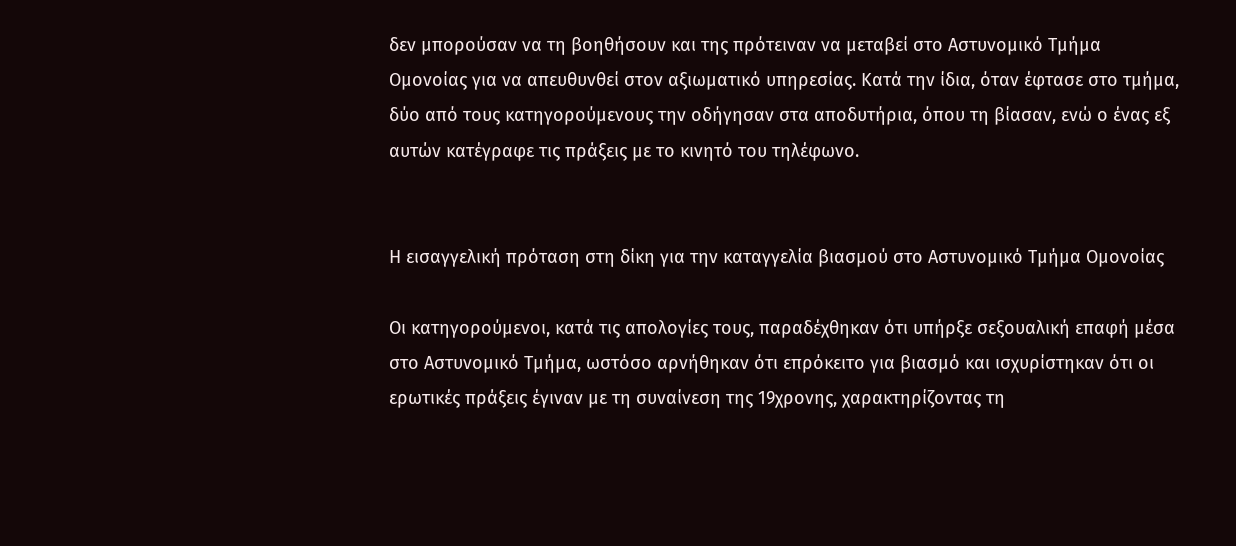δεν μπορούσαν να τη βοηθήσουν και της πρότειναν να μεταβεί στο Αστυνομικό Τμήμα Ομονοίας για να απευθυνθεί στον αξιωματικό υπηρεσίας. Κατά την ίδια, όταν έφτασε στο τμήμα, δύο από τους κατηγορούμενους την οδήγησαν στα αποδυτήρια, όπου τη βίασαν, ενώ ο ένας εξ αυτών κατέγραφε τις πράξεις με το κινητό του τηλέφωνο.


Η εισαγγελική πρόταση στη δίκη για την καταγγελία βιασμού στο Αστυνομικό Τμήμα Ομονοίας

Οι κατηγορούμενοι, κατά τις απολογίες τους, παραδέχθηκαν ότι υπήρξε σεξουαλική επαφή μέσα στο Αστυνομικό Τμήμα, ωστόσο αρνήθηκαν ότι επρόκειτο για βιασμό και ισχυρίστηκαν ότι οι ερωτικές πράξεις έγιναν με τη συναίνεση της 19χρονης, χαρακτηρίζοντας τη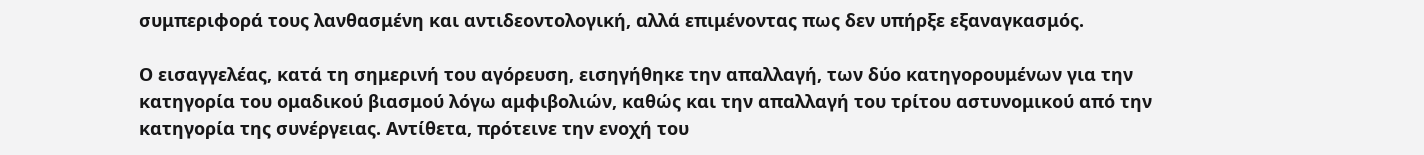συμπεριφορά τους λανθασμένη και αντιδεοντολογική, αλλά επιμένοντας πως δεν υπήρξε εξαναγκασμός.

Ο εισαγγελέας, κατά τη σημερινή του αγόρευση, εισηγήθηκε την απαλλαγή, των δύο κατηγορουμένων για την κατηγορία του ομαδικού βιασμού λόγω αμφιβολιών, καθώς και την απαλλαγή του τρίτου αστυνομικού από την κατηγορία της συνέργειας. Αντίθετα, πρότεινε την ενοχή του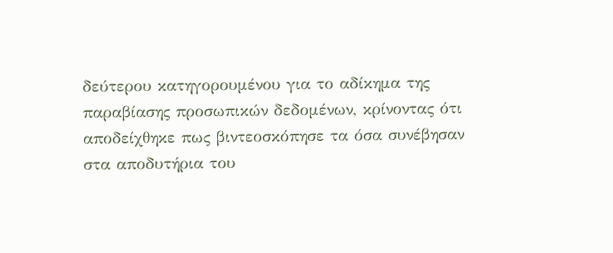δεύτερου κατηγορουμένου για το αδίκημα της παραβίασης προσωπικών δεδομένων, κρίνοντας ότι αποδείχθηκε πως βιντεοσκόπησε τα όσα συνέβησαν στα αποδυτήρια του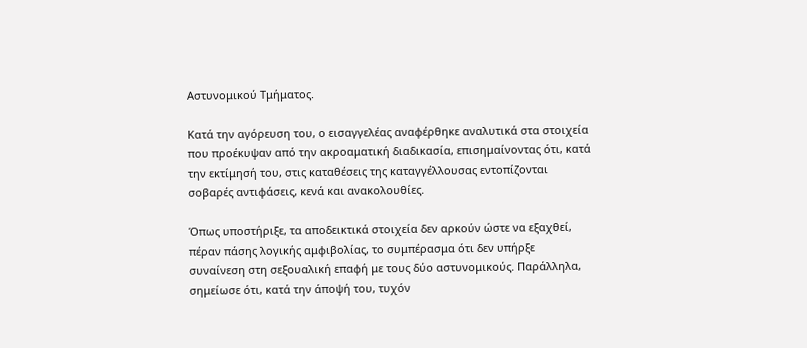Αστυνομικού Τμήματος.

Κατά την αγόρευση του, ο εισαγγελέας αναφέρθηκε αναλυτικά στα στοιχεία που προέκυψαν από την ακροαματική διαδικασία, επισημαίνοντας ότι, κατά την εκτίμησή του, στις καταθέσεις της καταγγέλλουσας εντοπίζονται σοβαρές αντιφάσεις, κενά και ανακολουθίες.

Όπως υποστήριξε, τα αποδεικτικά στοιχεία δεν αρκούν ώστε να εξαχθεί, πέραν πάσης λογικής αμφιβολίας, το συμπέρασμα ότι δεν υπήρξε συναίνεση στη σεξουαλική επαφή με τους δύο αστυνομικούς. Παράλληλα, σημείωσε ότι, κατά την άποψή του, τυχόν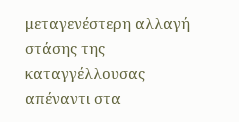μεταγενέστερη αλλαγή στάσης της καταγγέλλουσας απέναντι στα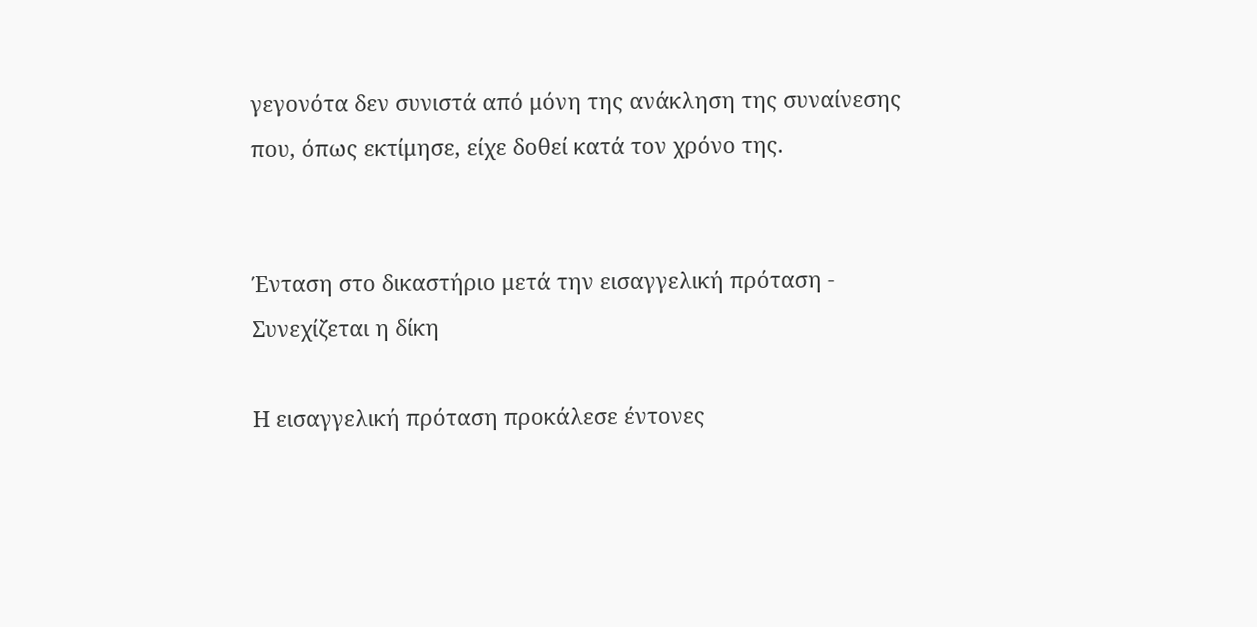γεγονότα δεν συνιστά από μόνη της ανάκληση της συναίνεσης που, όπως εκτίμησε, είχε δοθεί κατά τον χρόνο της.


Ένταση στο δικαστήριο μετά την εισαγγελική πρόταση - Συνεχίζεται η δίκη

Η εισαγγελική πρόταση προκάλεσε έντονες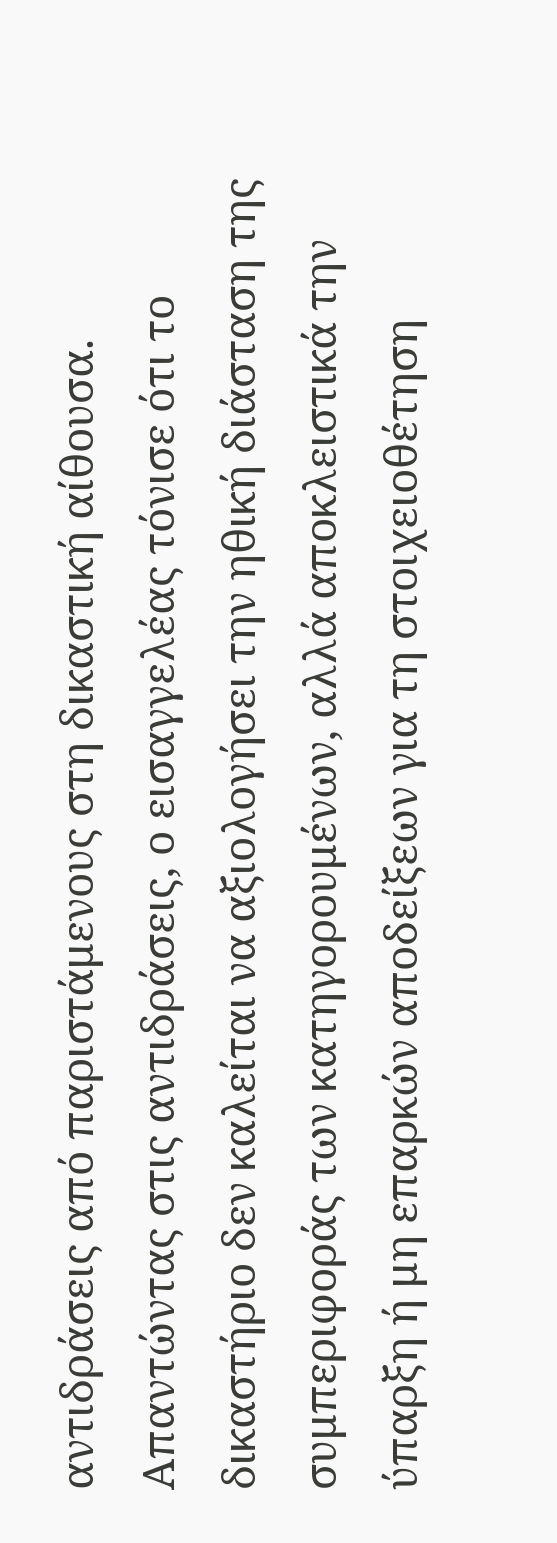αντιδράσεις από παριστάμενους στη δικαστική αίθουσα. Απαντώντας στις αντιδράσεις, ο εισαγγελέας τόνισε ότι το δικαστήριο δεν καλείται να αξιολογήσει την ηθική διάσταση της συμπεριφοράς των κατηγορουμένων, αλλά αποκλειστικά την ύπαρξη ή μη επαρκών αποδείξεων για τη στοιχειοθέτηση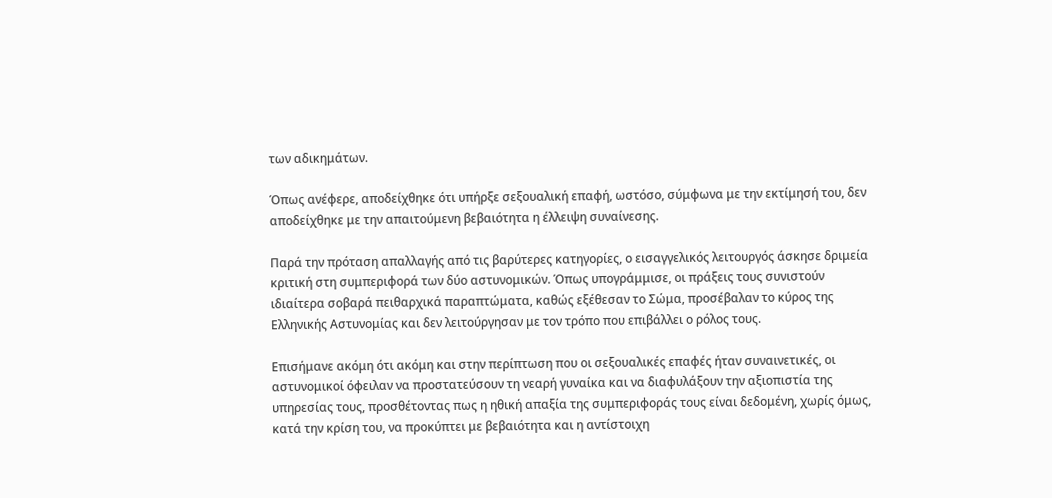των αδικημάτων.

Όπως ανέφερε, αποδείχθηκε ότι υπήρξε σεξουαλική επαφή, ωστόσο, σύμφωνα με την εκτίμησή του, δεν αποδείχθηκε με την απαιτούμενη βεβαιότητα η έλλειψη συναίνεσης.

Παρά την πρόταση απαλλαγής από τις βαρύτερες κατηγορίες, ο εισαγγελικός λειτουργός άσκησε δριμεία κριτική στη συμπεριφορά των δύο αστυνομικών. Όπως υπογράμμισε, οι πράξεις τους συνιστούν ιδιαίτερα σοβαρά πειθαρχικά παραπτώματα, καθώς εξέθεσαν το Σώμα, προσέβαλαν το κύρος της Ελληνικής Αστυνομίας και δεν λειτούργησαν με τον τρόπο που επιβάλλει ο ρόλος τους.

Επισήμανε ακόμη ότι ακόμη και στην περίπτωση που οι σεξουαλικές επαφές ήταν συναινετικές, οι αστυνομικοί όφειλαν να προστατεύσουν τη νεαρή γυναίκα και να διαφυλάξουν την αξιοπιστία της υπηρεσίας τους, προσθέτοντας πως η ηθική απαξία της συμπεριφοράς τους είναι δεδομένη, χωρίς όμως, κατά την κρίση του, να προκύπτει με βεβαιότητα και η αντίστοιχη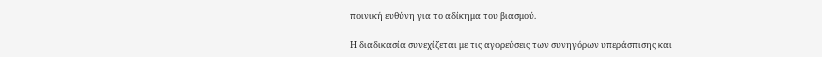ποινική ευθύνη για το αδίκημα του βιασμού.

Η διαδικασία συνεχίζεται με τις αγορεύσεις των συνηγόρων υπεράσπισης και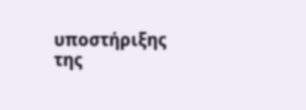υποστήριξης της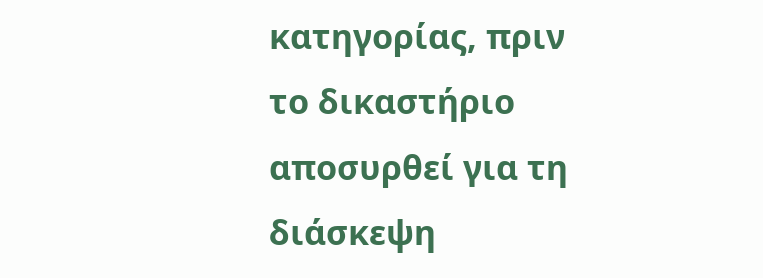κατηγορίας, πριν το δικαστήριο αποσυρθεί για τη διάσκεψη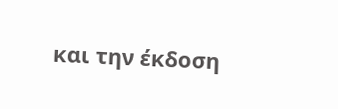και την έκδοση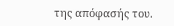της απόφασής του.